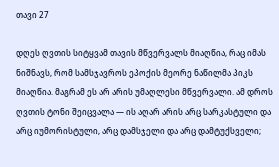თავი 27

დღეს ღვთის სიტყვამ თავის მწვერვალს მიაღწია, რაც იმას ნიშნავს, რომ სამსჯავროს ეპოქის მეორე ნაწილმა პიკს მიაღწია. მაგრამ ეს არ არის უმაღლესი მწვერვალი. ამ დროს ღვთის ტონი შეიცვალა — ის აღარ არის არც სარკასტული და არც იუმორისტული, არც დამსჯელი და არც დამტუქსველი;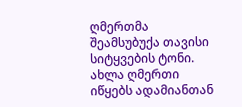ღმერთმა შეამსუბუქა თავისი სიტყვების ტონი. ახლა ღმერთი იწყებს ადამიანთან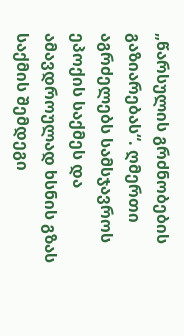„წარსულის გრძნობების გაზიარებას“. ღმერთი აგრძელებს სამსჯავროს ეპოქის საქმეს და ამავდროულად ხსნის გზას საქმის შემდეგი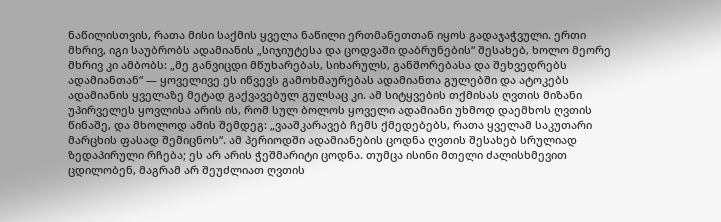ნაწილისთვის, რათა მისი საქმის ყველა ნაწილი ერთმანეთთან იყოს გადაჯაჭვული. ერთი მხრივ, იგი საუბრობს ადამიანის „სიჯიუტესა და ცოდვაში დაბრუნების“ შესახებ, ხოლო მეორე მხრივ კი ამბობს: „მე განვიცდი მწუხარებას, სიხარულს, განშორებასა და შეხვედრებს ადამიანთან“ — ყოველივე ეს იწვევს გამოხმაურებას ადამიანთა გულებში და ატოკებს ადამიანის ყველაზე მეტად გაქვავებულ გულსაც კი. ამ სიტყვების თქმისას ღვთის მიზანი უპირველეს ყოვლისა არის ის, რომ სულ ბოლოს ყოველი ადამიანი უხმოდ დაემხოს ღვთის წინაშე, და მხოლოდ ამის შემდეგ: „ვააშკარავებ ჩემს ქმედებებს, რათა ყველამ საკუთარი მარცხის ფასად შემიცნოს“. ამ პერიოდში ადამიანების ცოდნა ღვთის შესახებ სრულიად ზედაპირული რჩება; ეს არ არის ჭეშმარიტი ცოდნა. თუმცა ისინი მთელი ძალისხმევით ცდილობენ, მაგრამ არ შეუძლიათ ღვთის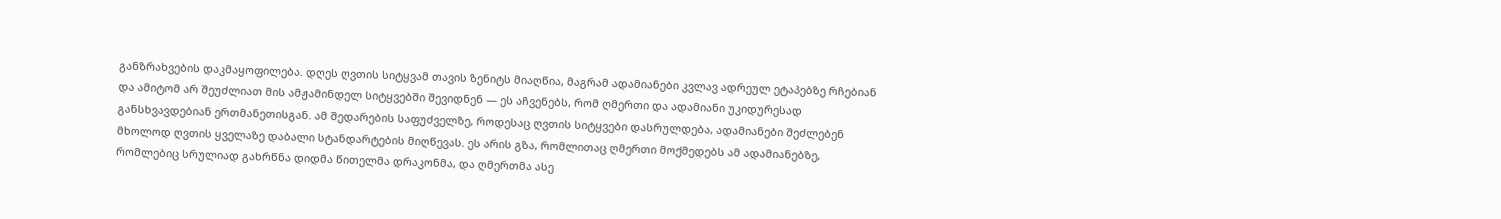განზრახვების დაკმაყოფილება. დღეს ღვთის სიტყვამ თავის ზენიტს მიაღწია, მაგრამ ადამიანები კვლავ ადრეულ ეტაპებზე რჩებიან და ამიტომ არ შეუძლიათ მის ამჟამინდელ სიტყვებში შევიდნენ — ეს აჩვენებს, რომ ღმერთი და ადამიანი უკიდურესად განსხვავდებიან ერთმანეთისგან. ამ შედარების საფუძველზე, როდესაც ღვთის სიტყვები დასრულდება, ადამიანები შეძლებენ მხოლოდ ღვთის ყველაზე დაბალი სტანდარტების მიღწევას. ეს არის გზა, რომლითაც ღმერთი მოქმედებს ამ ადამიანებზე, რომლებიც სრულიად გახრწნა დიდმა წითელმა დრაკონმა, და ღმერთმა ასე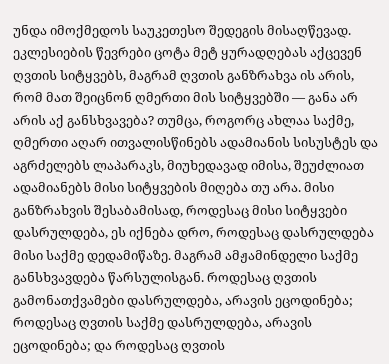უნდა იმოქმედოს საუკეთესო შედეგის მისაღწევად. ეკლესიების წევრები ცოტა მეტ ყურადღებას აქცევენ ღვთის სიტყვებს, მაგრამ ღვთის განზრახვა ის არის, რომ მათ შეიცნონ ღმერთი მის სიტყვებში — განა არ არის აქ განსხვავება? თუმცა, როგორც ახლაა საქმე, ღმერთი აღარ ითვალისწინებს ადამიანის სისუსტეს და აგრძელებს ლაპარაკს, მიუხედავად იმისა, შეუძლიათ ადამიანებს მისი სიტყვების მიღება თუ არა. მისი განზრახვის შესაბამისად, როდესაც მისი სიტყვები დასრულდება, ეს იქნება დრო, როდესაც დასრულდება მისი საქმე დედამიწაზე. მაგრამ ამჟამინდელი საქმე განსხვავდება წარსულისგან. როდესაც ღვთის გამონათქვამები დასრულდება, არავის ეცოდინება; როდესაც ღვთის საქმე დასრულდება, არავის ეცოდინება; და როდესაც ღვთის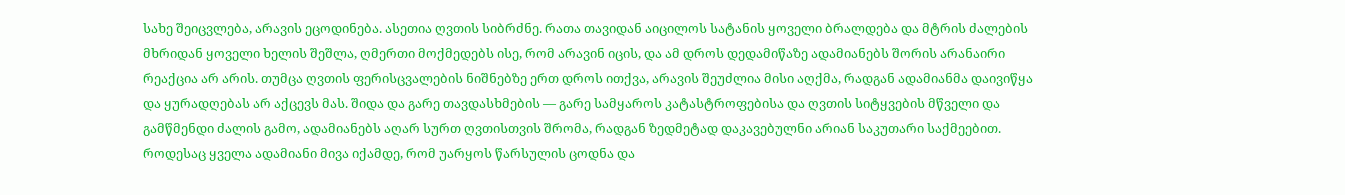სახე შეიცვლება, არავის ეცოდინება. ასეთია ღვთის სიბრძნე. რათა თავიდან აიცილოს სატანის ყოველი ბრალდება და მტრის ძალების მხრიდან ყოველი ხელის შეშლა, ღმერთი მოქმედებს ისე, რომ არავინ იცის, და ამ დროს დედამიწაზე ადამიანებს შორის არანაირი რეაქცია არ არის. თუმცა ღვთის ფერისცვალების ნიშნებზე ერთ დროს ითქვა, არავის შეუძლია მისი აღქმა, რადგან ადამიანმა დაივიწყა და ყურადღებას არ აქცევს მას. შიდა და გარე თავდასხმების — გარე სამყაროს კატასტროფებისა და ღვთის სიტყვების მწველი და გამწმენდი ძალის გამო, ადამიანებს აღარ სურთ ღვთისთვის შრომა, რადგან ზედმეტად დაკავებულნი არიან საკუთარი საქმეებით. როდესაც ყველა ადამიანი მივა იქამდე, რომ უარყოს წარსულის ცოდნა და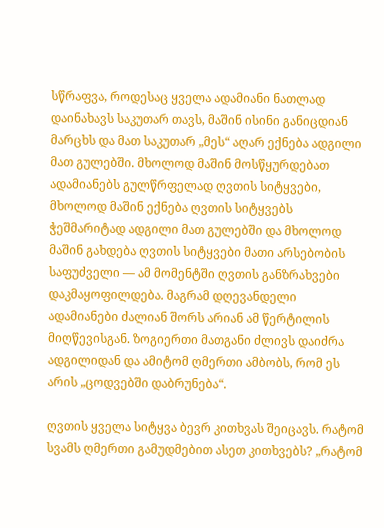სწრაფვა, როდესაც ყველა ადამიანი ნათლად დაინახავს საკუთარ თავს, მაშინ ისინი განიცდიან მარცხს და მათ საკუთარ „მეს“ აღარ ექნება ადგილი მათ გულებში. მხოლოდ მაშინ მოსწყურდებათ ადამიანებს გულწრფელად ღვთის სიტყვები, მხოლოდ მაშინ ექნება ღვთის სიტყვებს ჭეშმარიტად ადგილი მათ გულებში და მხოლოდ მაშინ გახდება ღვთის სიტყვები მათი არსებობის საფუძველი — ამ მომენტში ღვთის განზრახვები დაკმაყოფილდება. მაგრამ დღევანდელი ადამიანები ძალიან შორს არიან ამ წერტილის მიღწევისგან. ზოგიერთი მათგანი ძლივს დაიძრა ადგილიდან და ამიტომ ღმერთი ამბობს, რომ ეს არის „ცოდვებში დაბრუნება“.

ღვთის ყველა სიტყვა ბევრ კითხვას შეიცავს. რატომ სვამს ღმერთი გამუდმებით ასეთ კითხვებს? „რატომ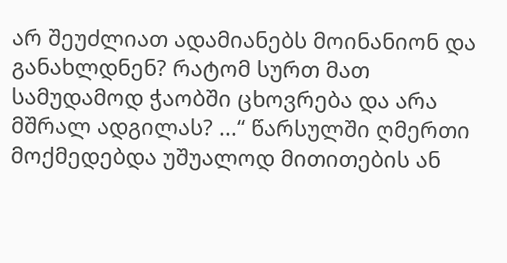არ შეუძლიათ ადამიანებს მოინანიონ და განახლდნენ? რატომ სურთ მათ სამუდამოდ ჭაობში ცხოვრება და არა მშრალ ადგილას? ...“ წარსულში ღმერთი მოქმედებდა უშუალოდ მითითების ან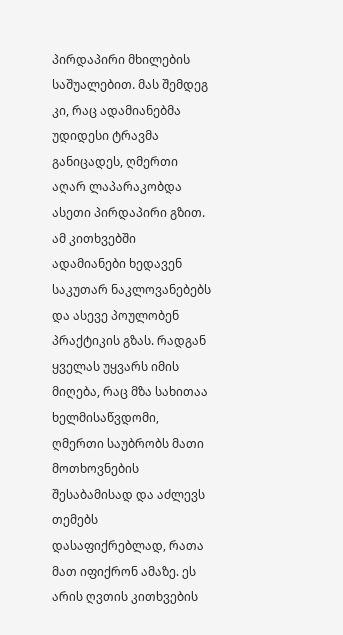პირდაპირი მხილების საშუალებით. მას შემდეგ კი, რაც ადამიანებმა უდიდესი ტრავმა განიცადეს, ღმერთი აღარ ლაპარაკობდა ასეთი პირდაპირი გზით. ამ კითხვებში ადამიანები ხედავენ საკუთარ ნაკლოვანებებს და ასევე პოულობენ პრაქტიკის გზას. რადგან ყველას უყვარს იმის მიღება, რაც მზა სახითაა ხელმისაწვდომი, ღმერთი საუბრობს მათი მოთხოვნების შესაბამისად და აძლევს თემებს დასაფიქრებლად, რათა მათ იფიქრონ ამაზე. ეს არის ღვთის კითხვების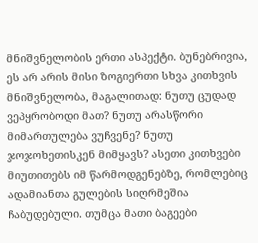მნიშვნელობის ერთი ასპექტი. ბუნებრივია, ეს არ არის მისი ზოგიერთი სხვა კითხვის მნიშვნელობა, მაგალითად: ნუთუ ცუდად ვეპყრობოდი მათ? ნუთუ არასწორი მიმართულება ვუჩვენე? ნუთუ ჯოჯოხეთისკენ მიმყავს? ასეთი კითხვები მიუთითებს იმ წარმოდგენებზე, რომლებიც ადამიანთა გულების სიღრმეშია ჩაბუდებული. თუმცა მათი ბაგეები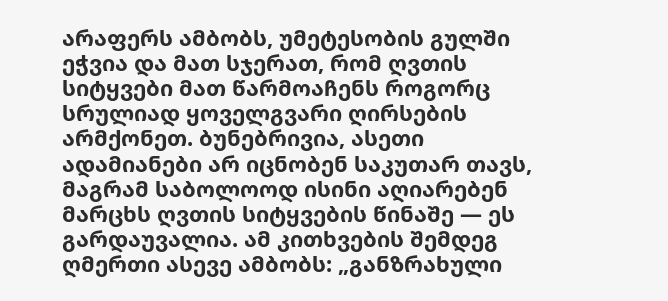არაფერს ამბობს, უმეტესობის გულში ეჭვია და მათ სჯერათ, რომ ღვთის სიტყვები მათ წარმოაჩენს როგორც სრულიად ყოველგვარი ღირსების არმქონეთ. ბუნებრივია, ასეთი ადამიანები არ იცნობენ საკუთარ თავს, მაგრამ საბოლოოდ ისინი აღიარებენ მარცხს ღვთის სიტყვების წინაშე — ეს გარდაუვალია. ამ კითხვების შემდეგ ღმერთი ასევე ამბობს: „განზრახული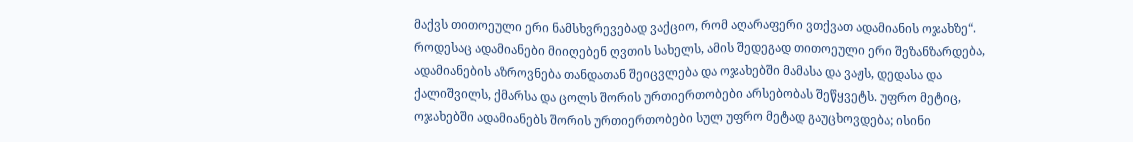მაქვს თითოეული ერი ნამსხვრევებად ვაქციო, რომ აღარაფერი ვთქვათ ადამიანის ოჯახზე“. როდესაც ადამიანები მიიღებენ ღვთის სახელს, ამის შედეგად თითოეული ერი შეზანზარდება, ადამიანების აზროვნება თანდათან შეიცვლება და ოჯახებში მამასა და ვაჟს, დედასა და ქალიშვილს, ქმარსა და ცოლს შორის ურთიერთობები არსებობას შეწყვეტს. უფრო მეტიც, ოჯახებში ადამიანებს შორის ურთიერთობები სულ უფრო მეტად გაუცხოვდება; ისინი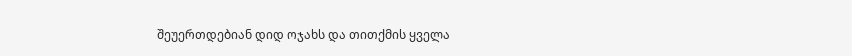შეუერთდებიან დიდ ოჯახს და თითქმის ყველა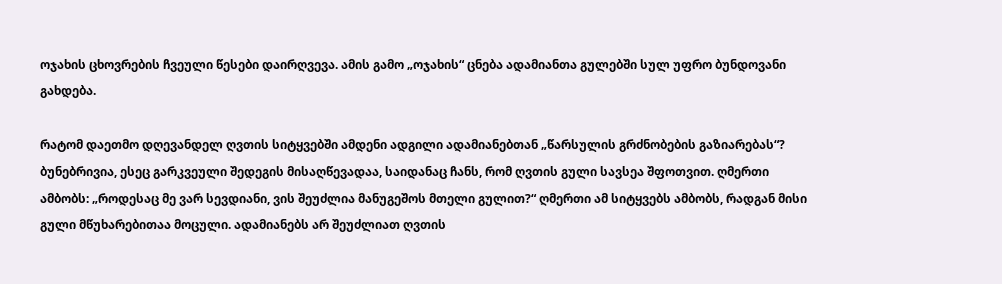ოჯახის ცხოვრების ჩვეული წესები დაირღვევა. ამის გამო „ოჯახის“ ცნება ადამიანთა გულებში სულ უფრო ბუნდოვანი გახდება.

რატომ დაეთმო დღევანდელ ღვთის სიტყვებში ამდენი ადგილი ადამიანებთან „წარსულის გრძნობების გაზიარებას“? ბუნებრივია, ესეც გარკვეული შედეგის მისაღწევადაა, საიდანაც ჩანს, რომ ღვთის გული სავსეა შფოთვით. ღმერთი ამბობს: „როდესაც მე ვარ სევდიანი, ვის შეუძლია მანუგეშოს მთელი გულით?“ ღმერთი ამ სიტყვებს ამბობს, რადგან მისი გული მწუხარებითაა მოცული. ადამიანებს არ შეუძლიათ ღვთის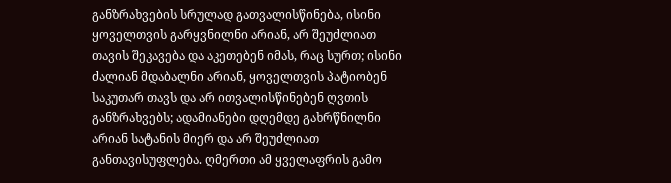განზრახვების სრულად გათვალისწინება, ისინი ყოველთვის გარყვნილნი არიან, არ შეუძლიათ თავის შეკავება და აკეთებენ იმას, რაც სურთ; ისინი ძალიან მდაბალნი არიან, ყოველთვის პატიობენ საკუთარ თავს და არ ითვალისწინებენ ღვთის განზრახვებს; ადამიანები დღემდე გახრწნილნი არიან სატანის მიერ და არ შეუძლიათ განთავისუფლება. ღმერთი ამ ყველაფრის გამო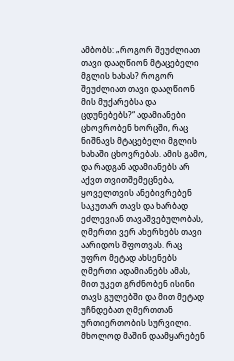ამბობს: „როგორ შეუძლიათ თავი დააღწიონ მტაცებელი მგლის ხახას? როგორ შეუძლიათ თავი დააღწიონ მის მუქარებსა და ცდუნებებს?“ ადამიანები ცხოვრობენ ხორცში, რაც ნიშნავს მტაცებელი მგლის ხახაში ცხოვრებას. ამის გამო, და რადგან ადამიანებს არ აქვთ თვითშემეცნება, ყოველთვის ანებივრებენ საკუთარ თავს და ხარბად ეძლევიან თავაშვებულობას, ღმერთი ვერ ახერხებს თავი აარიდოს შფოთვას. რაც უფრო მეტად ახსენებს ღმერთი ადამიანებს ამას, მით უკეთ გრძნობენ ისინი თავს გულებში და მით მეტად უჩნდებათ ღმერთთან ურთიერთობის სურვილი. მხოლოდ მაშინ დაამყარებენ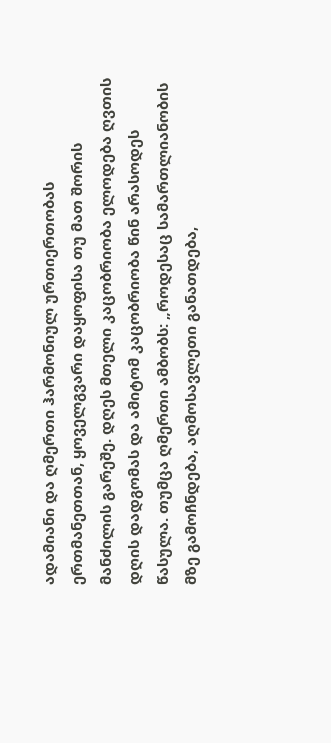ადამიანი და ღმერთი ჰარმონიულ ურთიერთობას ერთმანეთთან, ყოველგვარი დაყოფისა თუ მათ შორის მანძილის გარეშე. დღეს მთელი კაცობრიობა ელოდება ღვთის დღის დადგომას და ამიტომ კაცობრიობა წინ არასოდეს წასულა. თუმცა ღმერთი ამბობს: „როდესაც სამართლიანობის მზე გამოჩნდება, აღმოსავლეთი განათდება,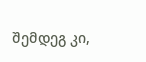შემდეგ კი,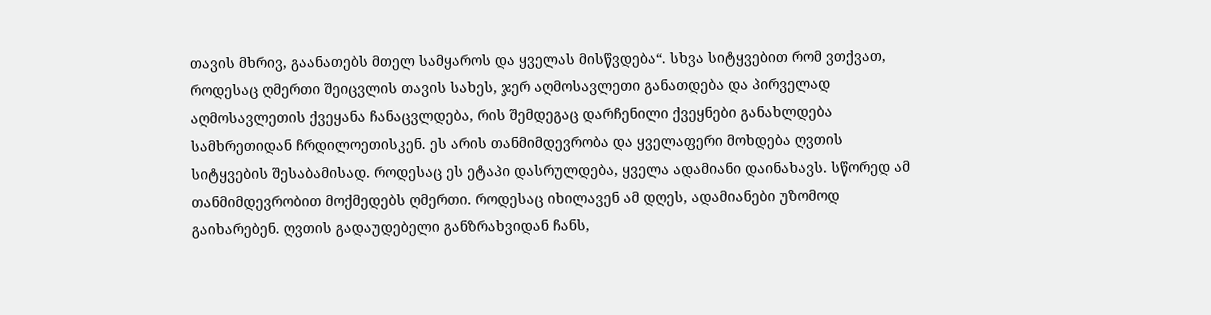თავის მხრივ, გაანათებს მთელ სამყაროს და ყველას მისწვდება“. სხვა სიტყვებით რომ ვთქვათ, როდესაც ღმერთი შეიცვლის თავის სახეს, ჯერ აღმოსავლეთი განათდება და პირველად აღმოსავლეთის ქვეყანა ჩანაცვლდება, რის შემდეგაც დარჩენილი ქვეყნები განახლდება სამხრეთიდან ჩრდილოეთისკენ. ეს არის თანმიმდევრობა და ყველაფერი მოხდება ღვთის სიტყვების შესაბამისად. როდესაც ეს ეტაპი დასრულდება, ყველა ადამიანი დაინახავს. სწორედ ამ თანმიმდევრობით მოქმედებს ღმერთი. როდესაც იხილავენ ამ დღეს, ადამიანები უზომოდ გაიხარებენ. ღვთის გადაუდებელი განზრახვიდან ჩანს,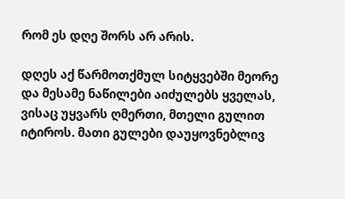რომ ეს დღე შორს არ არის.

დღეს აქ წარმოთქმულ სიტყვებში მეორე და მესამე ნაწილები აიძულებს ყველას, ვისაც უყვარს ღმერთი, მთელი გულით იტიროს. მათი გულები დაუყოვნებლივ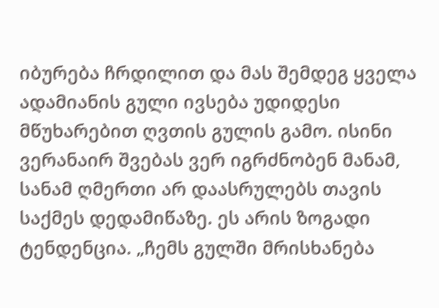იბურება ჩრდილით და მას შემდეგ ყველა ადამიანის გული ივსება უდიდესი მწუხარებით ღვთის გულის გამო. ისინი ვერანაირ შვებას ვერ იგრძნობენ მანამ, სანამ ღმერთი არ დაასრულებს თავის საქმეს დედამიწაზე. ეს არის ზოგადი ტენდენცია. „ჩემს გულში მრისხანება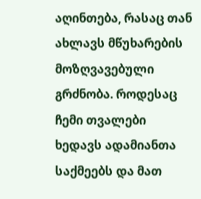აღინთება, რასაც თან ახლავს მწუხარების მოზღვავებული გრძნობა. როდესაც ჩემი თვალები ხედავს ადამიანთა საქმეებს და მათ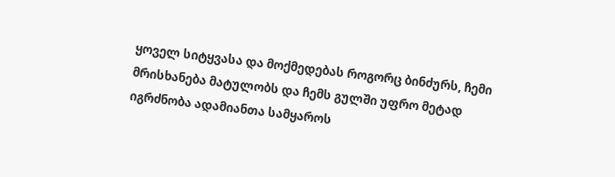ყოველ სიტყვასა და მოქმედებას როგორც ბინძურს, ჩემი მრისხანება მატულობს და ჩემს გულში უფრო მეტად იგრძნობა ადამიანთა სამყაროს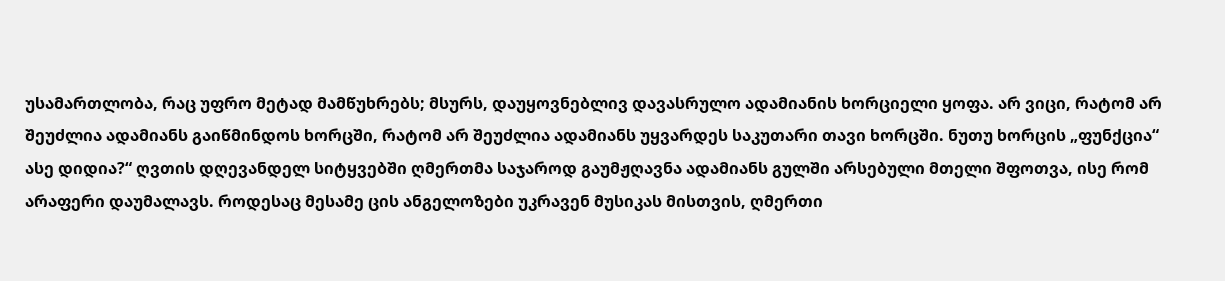უსამართლობა, რაც უფრო მეტად მამწუხრებს; მსურს, დაუყოვნებლივ დავასრულო ადამიანის ხორციელი ყოფა. არ ვიცი, რატომ არ შეუძლია ადამიანს გაიწმინდოს ხორცში, რატომ არ შეუძლია ადამიანს უყვარდეს საკუთარი თავი ხორცში. ნუთუ ხორცის „ფუნქცია“ ასე დიდია?“ ღვთის დღევანდელ სიტყვებში ღმერთმა საჯაროდ გაუმჟღავნა ადამიანს გულში არსებული მთელი შფოთვა, ისე რომ არაფერი დაუმალავს. როდესაც მესამე ცის ანგელოზები უკრავენ მუსიკას მისთვის, ღმერთი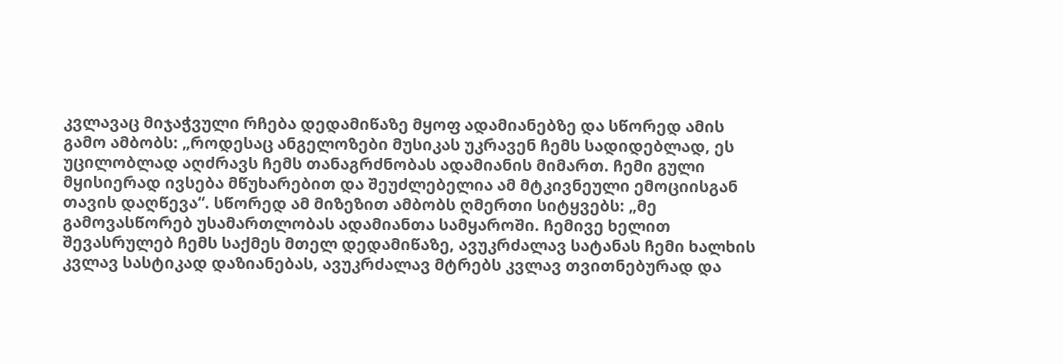კვლავაც მიჯაჭვული რჩება დედამიწაზე მყოფ ადამიანებზე და სწორედ ამის გამო ამბობს: „როდესაც ანგელოზები მუსიკას უკრავენ ჩემს სადიდებლად, ეს უცილობლად აღძრავს ჩემს თანაგრძნობას ადამიანის მიმართ. ჩემი გული მყისიერად ივსება მწუხარებით და შეუძლებელია ამ მტკივნეული ემოციისგან თავის დაღწევა“. სწორედ ამ მიზეზით ამბობს ღმერთი სიტყვებს: „მე გამოვასწორებ უსამართლობას ადამიანთა სამყაროში. ჩემივე ხელით შევასრულებ ჩემს საქმეს მთელ დედამიწაზე, ავუკრძალავ სატანას ჩემი ხალხის კვლავ სასტიკად დაზიანებას, ავუკრძალავ მტრებს კვლავ თვითნებურად და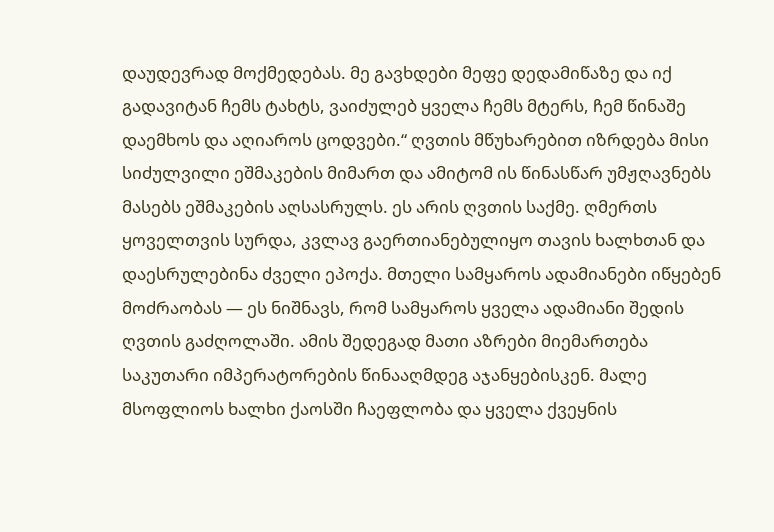დაუდევრად მოქმედებას. მე გავხდები მეფე დედამიწაზე და იქ გადავიტან ჩემს ტახტს, ვაიძულებ ყველა ჩემს მტერს, ჩემ წინაშე დაემხოს და აღიაროს ცოდვები.“ ღვთის მწუხარებით იზრდება მისი სიძულვილი ეშმაკების მიმართ და ამიტომ ის წინასწარ უმჟღავნებს მასებს ეშმაკების აღსასრულს. ეს არის ღვთის საქმე. ღმერთს ყოველთვის სურდა, კვლავ გაერთიანებულიყო თავის ხალხთან და დაესრულებინა ძველი ეპოქა. მთელი სამყაროს ადამიანები იწყებენ მოძრაობას — ეს ნიშნავს, რომ სამყაროს ყველა ადამიანი შედის ღვთის გაძღოლაში. ამის შედეგად მათი აზრები მიემართება საკუთარი იმპერატორების წინააღმდეგ აჯანყებისკენ. მალე მსოფლიოს ხალხი ქაოსში ჩაეფლობა და ყველა ქვეყნის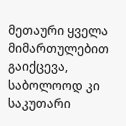მეთაური ყველა მიმართულებით გაიქცევა, საბოლოოდ კი საკუთარი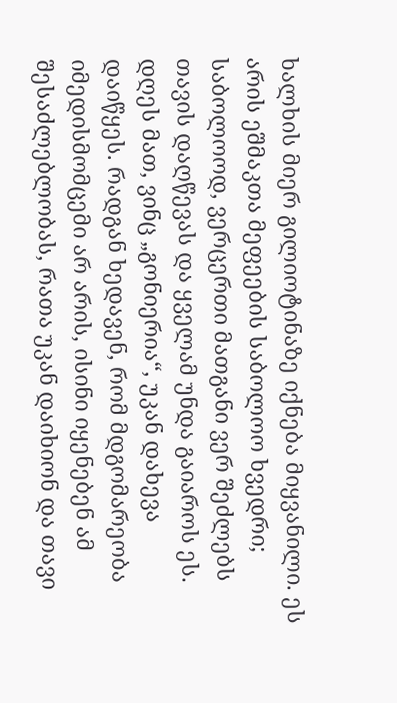ხალხის მიერ გილიოტინაზე იქნება მიყვანილი. ეს არის ეშმაკთა მეფეების საბოლოო ხვედრი; საბოლოოდ, ვერცერთი მათგანი ვერ შეძლებს თავის დაღწევას და ყველამ უნდა გაიაროს ეს. დღეს მათ, ვინც „გონიერია“, უკან დახევა დაიწყეს. რადგან ხედავენ, რომ მდგომარეობა იმედისმომცემი არ არის, ისინი იყენებენ ამ შესაძლებლობას, რათა უკან დაიხიონ და თავი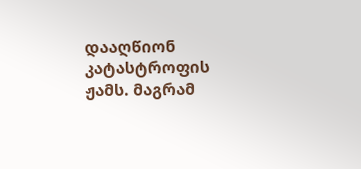დააღწიონ კატასტროფის ჟამს. მაგრამ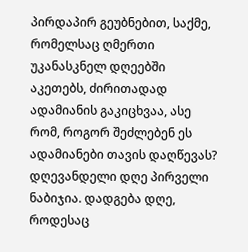პირდაპირ გეუბნებით, საქმე, რომელსაც ღმერთი უკანასკნელ დღეებში აკეთებს, ძირითადად ადამიანის გაკიცხვაა, ასე რომ, როგორ შეძლებენ ეს ადამიანები თავის დაღწევას? დღევანდელი დღე პირველი ნაბიჯია. დადგება დღე, როდესაც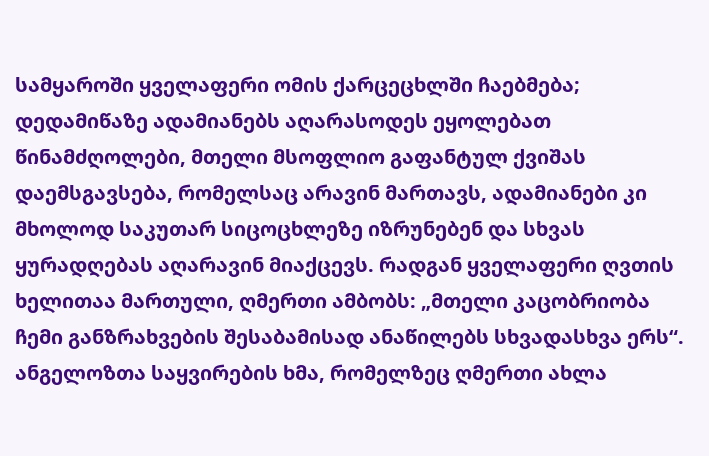სამყაროში ყველაფერი ომის ქარცეცხლში ჩაებმება; დედამიწაზე ადამიანებს აღარასოდეს ეყოლებათ წინამძღოლები, მთელი მსოფლიო გაფანტულ ქვიშას დაემსგავსება, რომელსაც არავინ მართავს, ადამიანები კი მხოლოდ საკუთარ სიცოცხლეზე იზრუნებენ და სხვას ყურადღებას აღარავინ მიაქცევს. რადგან ყველაფერი ღვთის ხელითაა მართული, ღმერთი ამბობს: „მთელი კაცობრიობა ჩემი განზრახვების შესაბამისად ანაწილებს სხვადასხვა ერს“. ანგელოზთა საყვირების ხმა, რომელზეც ღმერთი ახლა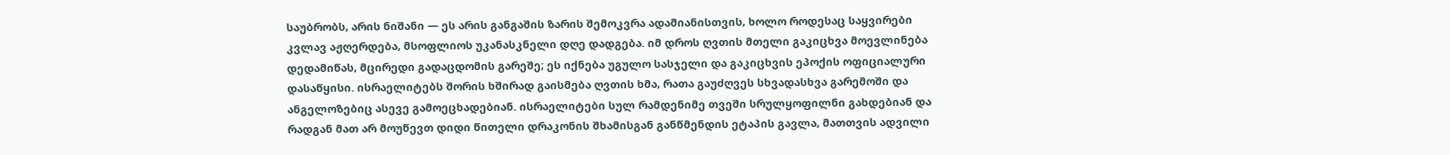საუბრობს, არის ნიშანი — ეს არის განგაშის ზარის შემოკვრა ადამიანისთვის, ხოლო როდესაც საყვირები კვლავ აჟღერდება, მსოფლიოს უკანასკნელი დღე დადგება. იმ დროს ღვთის მთელი გაკიცხვა მოევლინება დედამიწას, მცირედი გადაცდომის გარეშე; ეს იქნება უგულო სასჯელი და გაკიცხვის ეპოქის ოფიციალური დასაწყისი. ისრაელიტებს შორის ხშირად გაისმება ღვთის ხმა, რათა გაუძღვეს სხვადასხვა გარემოში და ანგელოზებიც ასევე გამოეცხადებიან. ისრაელიტები სულ რამდენიმე თვეში სრულყოფილნი გახდებიან და რადგან მათ არ მოუწევთ დიდი წითელი დრაკონის შხამისგან განწმენდის ეტაპის გავლა, მათთვის ადვილი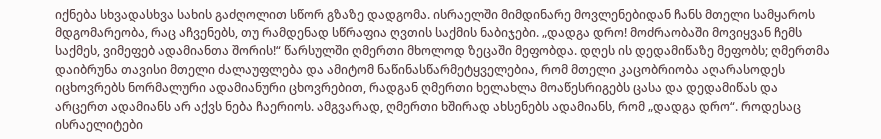იქნება სხვადასხვა სახის გაძღოლით სწორ გზაზე დადგომა. ისრაელში მიმდინარე მოვლენებიდან ჩანს მთელი სამყაროს მდგომარეობა, რაც აჩვენებს, თუ რამდენად სწრაფია ღვთის საქმის ნაბიჯები. „დადგა დრო! მოძრაობაში მოვიყვან ჩემს საქმეს, ვიმეფებ ადამიანთა შორის!“ წარსულში ღმერთი მხოლოდ ზეცაში მეფობდა. დღეს ის დედამიწაზე მეფობს; ღმერთმა დაიბრუნა თავისი მთელი ძალაუფლება და ამიტომ ნაწინასწარმეტყველებია, რომ მთელი კაცობრიობა აღარასოდეს იცხოვრებს ნორმალური ადამიანური ცხოვრებით, რადგან ღმერთი ხელახლა მოაწესრიგებს ცასა და დედამიწას და არცერთ ადამიანს არ აქვს ნება ჩაერიოს. ამგვარად, ღმერთი ხშირად ახსენებს ადამიანს, რომ „დადგა დრო“. როდესაც ისრაელიტები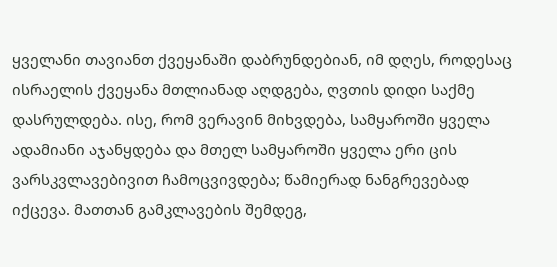ყველანი თავიანთ ქვეყანაში დაბრუნდებიან, იმ დღეს, როდესაც ისრაელის ქვეყანა მთლიანად აღდგება, ღვთის დიდი საქმე დასრულდება. ისე, რომ ვერავინ მიხვდება, სამყაროში ყველა ადამიანი აჯანყდება და მთელ სამყაროში ყველა ერი ცის ვარსკვლავებივით ჩამოცვივდება; წამიერად ნანგრევებად იქცევა. მათთან გამკლავების შემდეგ,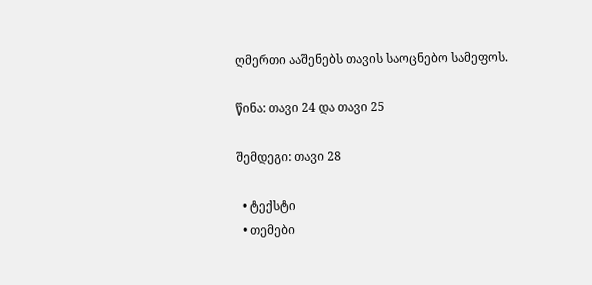ღმერთი ააშენებს თავის საოცნებო სამეფოს.

წინა: თავი 24 და თავი 25

შემდეგი: თავი 28

  • ტექსტი
  • თემები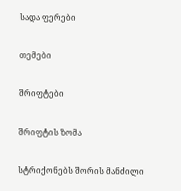სადა ფერები

თემები

შრიფტები

შრიფტის ზომა

სტრიქონებს შორის მანძილი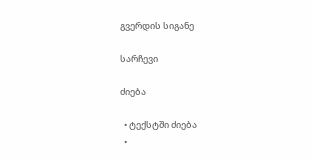გვერდის სიგანე

სარჩევი

ძიება

  • ტექსტში ძიება
  •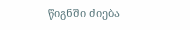წიგნში ძიება